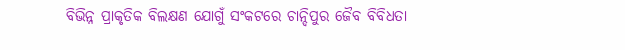ବିଭିନ୍ନ ପ୍ରାକୃତିକ ବିଲକ୍ଷଣ ଯୋଗୁଁ ସଂକଟରେ ଚାନ୍ଦିପୁର ଜୈବ ବିବିଧତା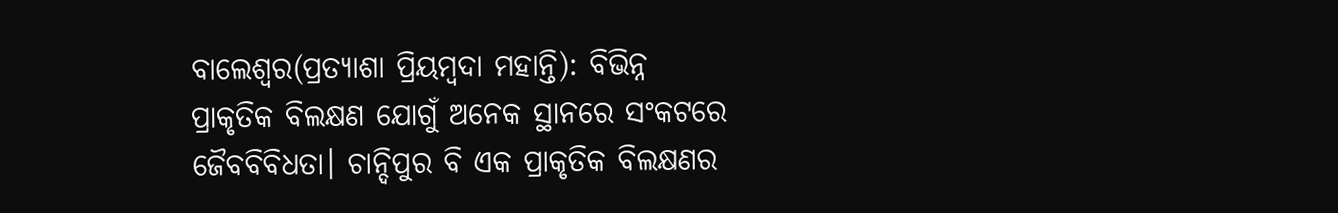ବାଲେଶ୍ୱର(ପ୍ରତ୍ୟାଶା ପ୍ରିୟମ୍ବଦା ମହାନ୍ତି): ବିଭିନ୍ନ ପ୍ରାକୃତିକ ବିଲକ୍ଷଣ ଯୋଗୁଁ ଅନେକ ସ୍ଥାନରେ ସଂକଟରେ ଜୈବବିବିଧତା। ଚାନ୍ଦିପୁର ବି ଏକ ପ୍ରାକୃତିକ ବିଲକ୍ଷଣର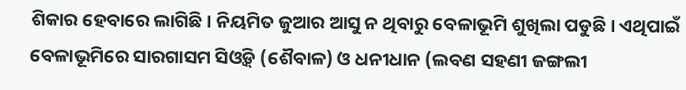ଶିକାର ହେବାରେ ଲାଗିଛି। ନିୟମିତ ଜୁଆର ଆସୁ ନ ଥିବାରୁ ବେଳାଭୂମି ଶୁଖିଲା ପଡୁଛି। ଏଥିପାଇଁ ବେଳାଭୂମିରେ ସାରଗାସମ ସିଓ୍ବିଡ୍ (ଶୈବାଳ) ଓ ଧନୀଧାନ (ଲବଣ ସହଣୀ ଜଙ୍ଗଲୀ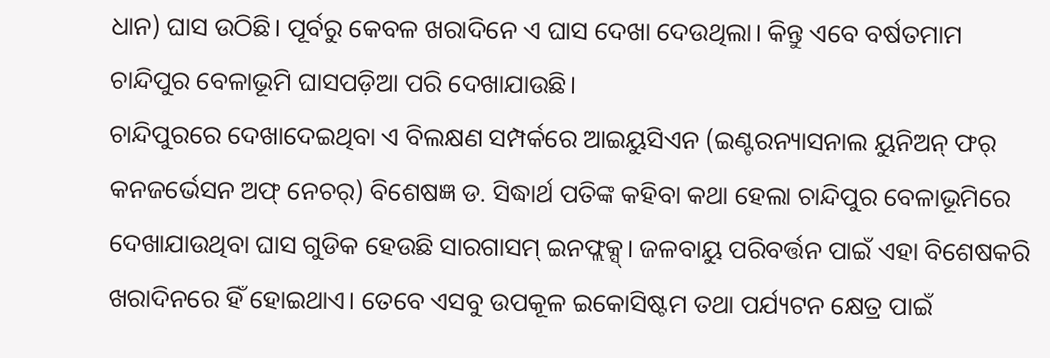ଧାନ) ଘାସ ଉଠିଛି। ପୂର୍ବରୁ କେବଳ ଖରାଦିନେ ଏ ଘାସ ଦେଖା ଦେଉଥିଲା। କିନ୍ତୁ ଏବେ ବର୍ଷତମାମ ଚାନ୍ଦିପୁର ବେଳାଭୂମି ଘାସପଡ଼ିଆ ପରି ଦେଖାଯାଉଛି।
ଚାନ୍ଦିପୁରରେ ଦେଖାଦେଇଥିବା ଏ ବିଲକ୍ଷଣ ସମ୍ପର୍କରେ ଆଇୟୁସିଏନ (ଇଣ୍ଟରନ୍ୟାସନାଲ ୟୁନିଅନ୍ ଫର୍ କନଜର୍ଭେସନ ଅଫ୍ ନେଚର୍) ବିଶେଷଜ୍ଞ ଡ. ସିଦ୍ଧାର୍ଥ ପତିଙ୍କ କହିବା କଥା ହେଲା ଚାନ୍ଦିପୁର ବେଳାଭୂମିରେ ଦେଖାଯାଉଥିବା ଘାସ ଗୁଡିକ ହେଉଛି ସାରଗାସମ୍ ଇନଫ୍ଲକ୍ସ୍। ଜଳବାୟୁ ପରିବର୍ତ୍ତନ ପାଇଁ ଏହା ବିଶେଷକରି ଖରାଦିନରେ ହିଁ ହୋଇଥାଏ। ତେବେ ଏସବୁ ଉପକୂଳ ଇକୋସିଷ୍ଟମ ତଥା ପର୍ଯ୍ୟଟନ କ୍ଷେତ୍ର ପାଇଁ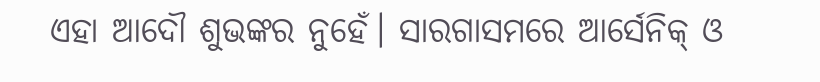ଏହା ଆଦୌ ଶୁଭଙ୍କର ନୁହେଁ। ସାରଗାସମରେ ଆର୍ସେନିକ୍ ଓ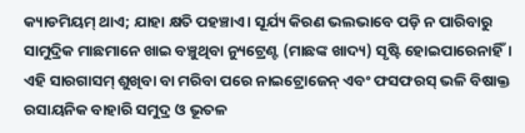କ୍ୟାଡମିୟମ୍ ଥାଏ; ଯାହା କ୍ଷତି ପହଞ୍ଚାଏ। ସୂର୍ଯ୍ୟ କିରଣ ଭଲଭାବେ ପଡ଼ି ନ ପାରିବାରୁ ସାମୁଦ୍ରିକ ମାଛମାନେ ଖାଇ ବଞ୍ଚୁଥିବା ନ୍ୟୁଟ୍ରେଣ୍ଟ (ମାଛଙ୍କ ଖାଦ୍ୟ) ସୃଷ୍ଟି ହୋଇପାରେନାହିଁ। ଏହି ସାରଗାସମ୍ ଶୁଖିବା ବା ମରିବା ପରେ ନାଇଟ୍ରୋଜେନ୍ ଏବଂ ଫସଫରସ୍ ଭଳି ବିଷାକ୍ତ ରସାୟନିକ ବାହାରି ସମୁଦ୍ର ଓ ଭୂତଳ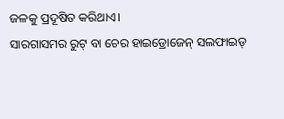ଜଳକୁ ପ୍ରଦୂଷିତ କରିଥାଏ।
ସାରଗାସମର ରୁଟ୍ ବା ଚେର ହାଇଡ୍ରୋଜେନ୍ ସଲଫାଇଡ୍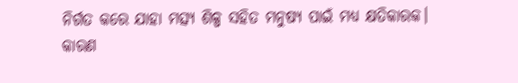ନିର୍ଗତ କରେ ଯାହା ମତ୍ସ୍ୟ ଶିଳ୍ପ ସହିତ ମନୁଷ୍ୟ ପାଇଁ ମଧ୍ୟ କ୍ଷତିକାରକ। କାରଣ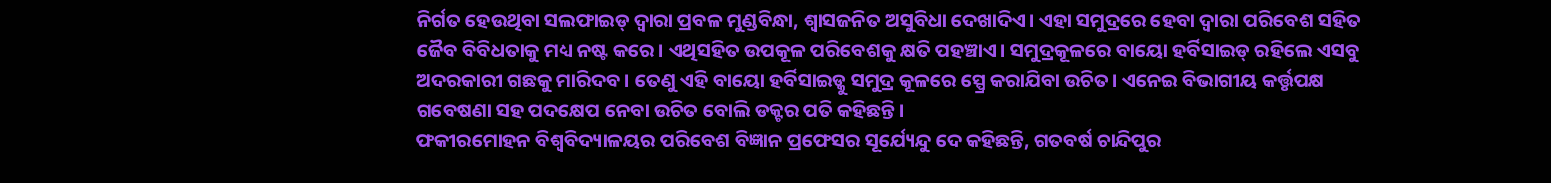ନିର୍ଗତ ହେଉଥିବା ସଲଫାଇଡ୍ ଦ୍ୱାରା ପ୍ରବଳ ମୁଣ୍ଡବିନ୍ଧା, ଶ୍ୱାସଜନିତ ଅସୁବିଧା ଦେଖାଦିଏ। ଏହା ସମୁଦ୍ରରେ ହେବା ଦ୍ୱାରା ପରିବେଶ ସହିତ ଜୈବ ବିବିଧତାକୁ ମଧ୍ୟ ନଷ୍ଟ କରେ। ଏଥିସହିତ ଉପକୂଳ ପରିବେଶକୁ କ୍ଷତି ପହଞ୍ଚାଏ। ସମୁଦ୍ରକୂଳରେ ବାୟୋ ହର୍ବିସାଇଡ୍ ରହିଲେ ଏସବୁ ଅଦରକାରୀ ଗଛକୁ ମାରିଦବ। ତେଣୁ ଏହି ବାୟୋ ହର୍ବିସାଇଡ୍କୁ ସମୁଦ୍ର କୂଳରେ ସ୍ପ୍ରେ କରାଯିବା ଉଚିତ। ଏନେଇ ବିଭାଗୀୟ କର୍ତ୍ତୃପକ୍ଷ ଗବେଷଣା ସହ ପଦକ୍ଷେପ ନେବା ଉଚିତ ବୋଲି ଡକ୍ଟର ପତି କହିଛନ୍ତି।
ଫକୀରମୋହନ ବିଶ୍ୱବିଦ୍ୟାଳୟର ପରିବେଶ ବିଜ୍ଞାନ ପ୍ରଫେସର ସୂର୍ଯ୍ୟେନ୍ଦୁ ଦେ କହିଛନ୍ତି, ଗତବର୍ଷ ଚାନ୍ଦିପୁର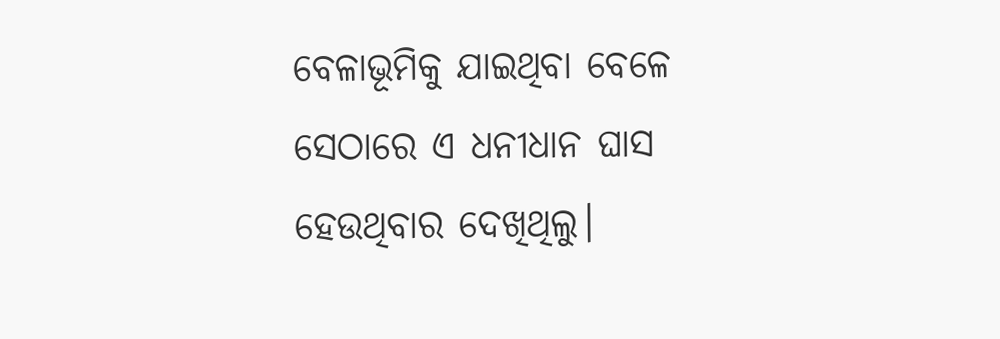ବେଳାଭୂମିକୁ ଯାଇଥିବା ବେଳେ ସେଠାରେ ଏ ଧନୀଧାନ ଘାସ ହେଉଥିବାର ଦେଖିଥିଲୁ।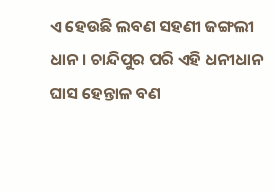ଏ ହେଉଛି ଲବଣ ସହଣୀ ଜଙ୍ଗଲୀ ଧାନ। ଚାନ୍ଦିପୁର ପରି ଏହି ଧନୀଧାନ ଘାସ ହେନ୍ତାଳ ବଣ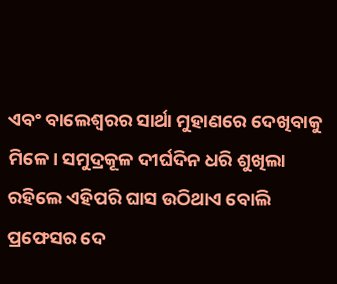ଏବଂ ବାଲେଶ୍ୱରର ସାର୍ଥା ମୁହାଣରେ ଦେଖିବାକୁ ମିଳେ। ସମୁଦ୍ରକୂଳ ଦୀର୍ଘଦିନ ଧରି ଶୁଖିଲା ରହିଲେ ଏହିପରି ଘାସ ଉଠିଥାଏ ବୋଲି ପ୍ରଫେସର ଦେ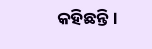କହିଛନ୍ତି।